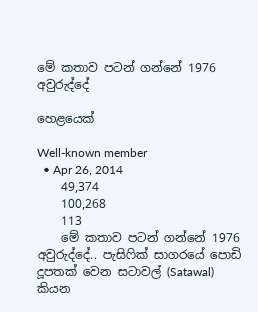මේ කතාව පටන් ගන්නේ 1976 අවුරුද්දේ

හෙළයෙක්

Well-known member
  • Apr 26, 2014
    49,374
    100,268
    113
    මේ කතාව පටන් ගන්නේ 1976 අවුරුද්දේ.. පැසිෆික් සාගරයේ පොඩි දූපතක් වෙන සටාවල් (Satawal) කියන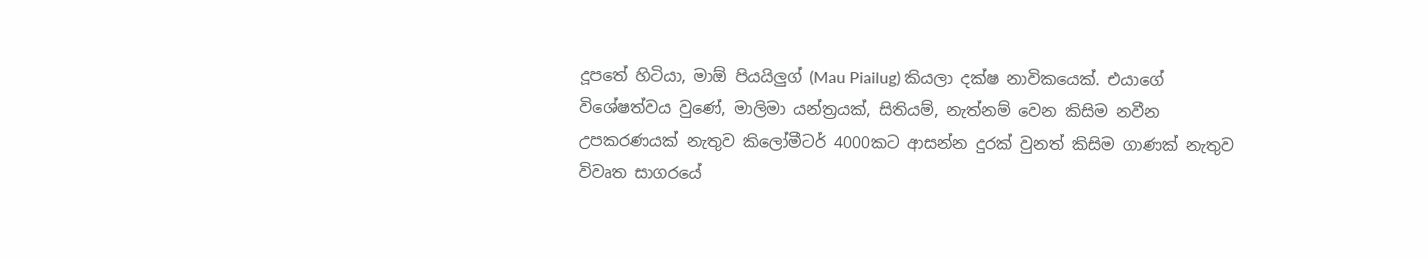දූපතේ හිටියා, මාඕ පියයිලුග් (Mau Piailug) කියලා දක්ෂ නාවිකයෙක්. එයාගේ විශේෂත්වය වුණේ, මාලිමා යන්ත්‍රයක්, සිතියම්, නැත්නම් වෙන කිසිම නවීන උපකරණයක් නැතුව කිලෝමීටර් 4000කට ආසන්න දුරක් වුනත් කිසිම ගාණක් නැතුව විවෘත සාගරයේ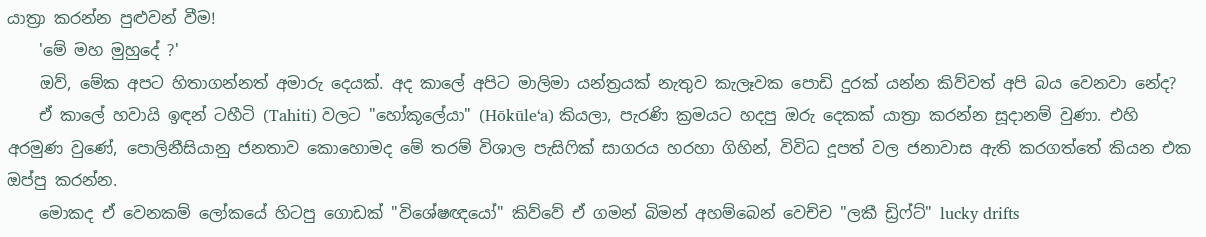යාත්‍රා කරන්න පුළුවන් වීම!
    'මේ මහ මුහුදේ ?'
    ඔව්, මේක අපට හිතාගන්නත් අමාරු දෙයක්. අද කාලේ අපිට මාලිමා යන්ත්‍රයක් නැතුව කැලෑවක පොඩි දුරක් යන්න කිව්වත් අපි බය වෙනවා නේද?
    ඒ කාලේ හවායි ඉඳන් ටහීටි (Tahiti) වලට "හෝකූලේයා" (Hōkūleʻa) කියලා, පැරණි ක්‍රමයට හදපු ඔරු දෙකක් යාත්‍රා කරන්න සූදානම් වුණා. එහි අරමුණ වුණේ, පොලිනීසියානු ජනතාව කොහොමද මේ තරම් විශාල පැසිෆික් සාගරය හරහා ගිහින්, විවිධ දූපත් වල ජනාවාස ඇති කරගත්තේ කියන එක ඔප්පු කරන්න.
    මොකද ඒ වෙනකම් ලෝකයේ හිටපු ගොඩක් "විශේෂඥයෝ" කිව්වේ ඒ ගමන් බිමන් අහම්බෙන් වෙච්ච "ලකී ඩ්‍රිෆ්ට්" lucky drifts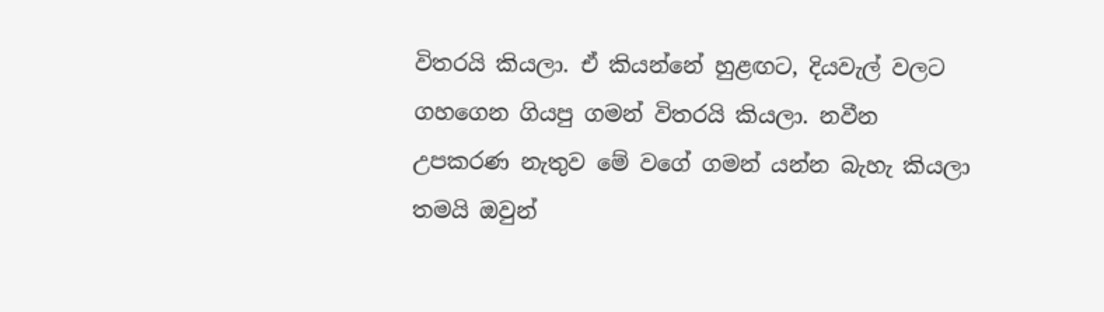විතරයි කියලා. ඒ කියන්නේ හුළඟට, දියවැල් වලට ගහගෙන ගියපු ගමන් විතරයි කියලා. නවීන උපකරණ නැතුව මේ වගේ ගමන් යන්න බැහැ කියලා තමයි ඔවුන්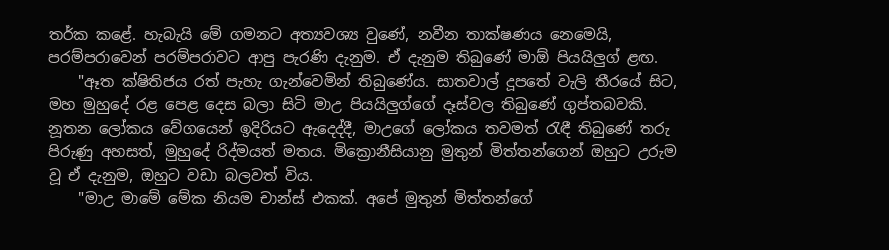තර්ක කළේ. හැබැයි මේ ගමනට අත්‍යවශ්‍ය වුණේ, නවීන තාක්ෂණය නෙමෙයි, පරම්පරාවෙන් පරම්පරාවට ආපු පැරණි දැනුම. ඒ දැනුම තිබුණේ මාඕ පියයිලුග් ළඟ.
    "ඈත ක්ෂිතිජය රත් පැහැ ගැන්වෙමින් තිබුණේය. සාතවාල් දූපතේ වැලි තීරයේ සිට, මහ මුහුදේ රළ පෙළ දෙස බලා සිටි මාඋ පියයිලුග්ගේ දෑස්වල තිබුණේ ගුප්තබවකි. නූතන ලෝකය වේගයෙන් ඉදිරියට ඇදෙද්දී, මාඋගේ ලෝකය තවමත් රැඳී තිබුණේ තරු පිරුණු අහසත්, මුහුදේ රිද්මයත් මතය. මික්‍රොනීසියානු මුතුන් මිත්තන්ගෙන් ඔහුට උරුම වූ ඒ දැනුම, ඔහුට වඩා බලවත් විය.
    "මාඋ මාමේ මේක නියම චාන්ස් එකක්. අපේ මුතුන් මිත්තන්ගේ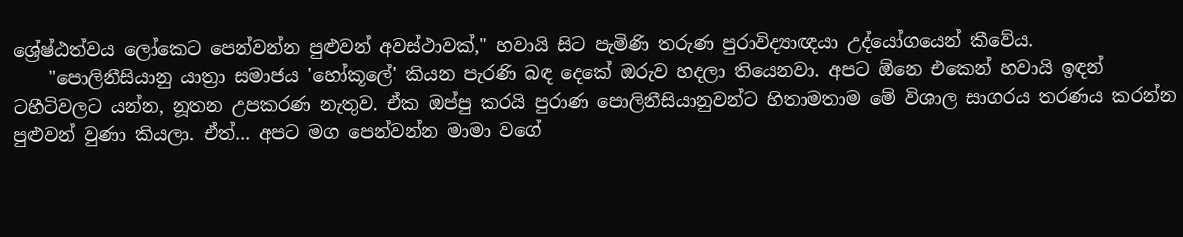ශ්‍රේෂ්ඨත්වය ලෝකෙට පෙන්වන්න පුළුවන් අවස්ථාවක්," හවායි සිට පැමිණි තරුණ පුරාවිද්‍යාඥයා උද්යෝගයෙන් කීවේය.
    "පොලිනීසියානු යාත්‍රා සමාජය 'හෝකූලේ' කියන පැරණි බඳ දෙකේ ඔරුව හදලා තියෙනවා. අපට ඕනෙ එකෙන් හවායි ඉඳන් ටහීටිවලට යන්න, නූතන උපකරණ නැතුව. ඒක ඔප්පු කරයි පුරාණ පොලිනීසියානුවන්ට හිතාමතාම මේ විශාල සාගරය තරණය කරන්න පුළුවන් වුණා කියලා. ඒත්... අපට මග පෙන්වන්න මාමා වගේ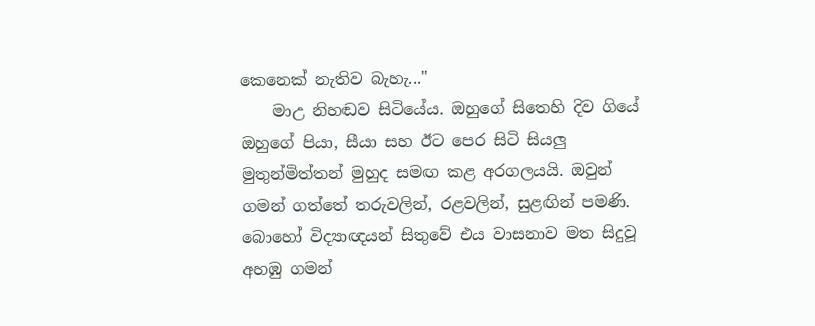කෙනෙක් නැතිව බැහැ..."
    මාඋ නිහඬව සිටියේය. ඔහුගේ සිතෙහි දිව ගියේ ඔහුගේ පියා, සීයා සහ ඊට පෙර සිටි සියලු මුතුන්මිත්තන් මුහුද සමඟ කළ අරගලයයි. ඔවුන් ගමන් ගත්තේ තරුවලින්, රළවලින්, සුළඟින් පමණි. බොහෝ විද්‍යාඥයන් සිතුවේ එය වාසනාව මත සිදුවූ අහඹු ගමන්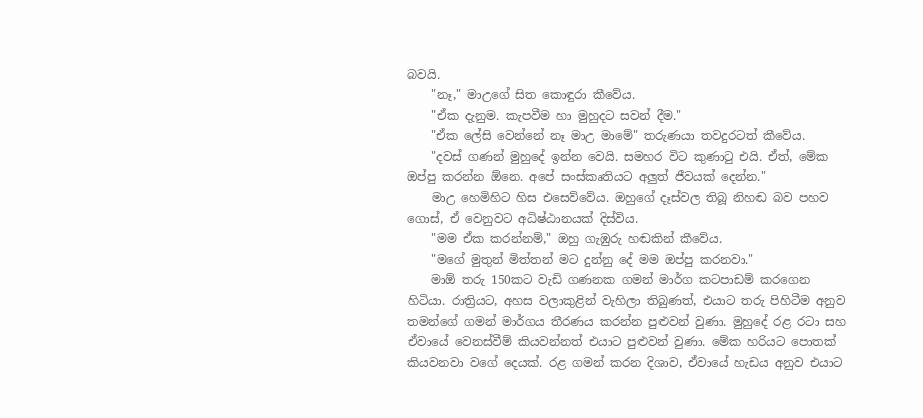බවයි.
    "නෑ," මාඋගේ සිත කොඳුරා කීවේය.
    "ඒක දැනුම. කැපවීම හා මුහුදට සවන් දීම."
    "ඒක ලේසි වෙන්නේ නෑ මාඋ මාමේ" තරුණයා තවදුරටත් කීවේය.
    "දවස් ගණන් මුහුදේ ඉන්න වෙයි. සමහර විට කුණාටු එයි. ඒත්, මේක ඔප්පු කරන්න ඕනෙ. අපේ සංස්කෘතියට අලුත් ජීවයක් දෙන්න."
    මාඋ හෙමිහිට හිස එසෙව්වේය. ඔහුගේ දෑස්වල තිබූ නිහඬ බව පහව ගොස්, ඒ වෙනුවට අධිෂ්ඨානයක් දිස්විය.
    "මම ඒක කරන්නම්," ඔහු ගැඹුරු හඬකින් කීවේය.
    "මගේ මුතුන් මිත්තන් මට දුන්නු දේ මම ඔප්පු කරනවා."
    මාඕ තරු 150කට වැඩි ගණනක ගමන් මාර්ග කටපාඩම් කරගෙන හිටියා. රාත්‍රියට, අහස වලාකුළින් වැහිලා තිබුණත්, එයාට තරු පිහිටීම අනුව තමන්ගේ ගමන් මාර්ගය තීරණය කරන්න පුළුවන් වුණා. මුහුදේ රළ රටා සහ ඒවායේ වෙනස්වීම් කියවන්නත් එයාට පුළුවන් වුණා. මේක හරියට පොතක් කියවනවා වගේ දෙයක්. රළ ගමන් කරන දිශාව, ඒවායේ හැඩය අනුව එයාට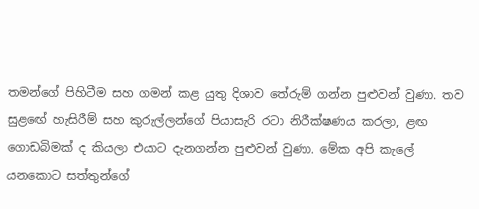තමන්ගේ පිහිටීම සහ ගමන් කළ යුතු දිශාව තේරුම් ගන්න පුළුවන් වුණා. තව සුළඟේ හැසිරීම් සහ කුරුල්ලන්ගේ පියාසැරි රටා නිරීක්ෂණය කරලා, ළඟ ගොඩබිමක් ද කියලා එයාට දැනගන්න පුළුවන් වුණා. මේක අපි කැලේ යනකොට සත්තුන්ගේ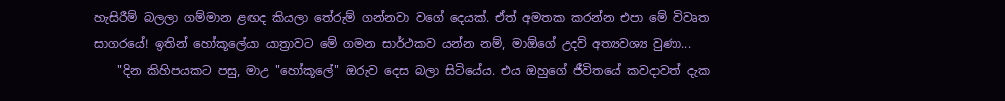හැසිරීම් බලලා ගම්මාන ළඟද කියලා තේරුම් ගන්නවා වගේ දෙයක්. ඒත් අමතක කරන්න එපා මේ විවෘත සාගරයේ! ඉතින් හෝකූලේයා යාත්‍රාවට මේ ගමන සාර්ථකව යන්න නම්, මාඕගේ උදව් අත්‍යවශ්‍ය වුණා...
    "දින කිහිපයකට පසු, මාඋ "හෝකූලේ" ඔරුව දෙස බලා සිටියේය. එය ඔහුගේ ජීවිතයේ කවදාවත් දැක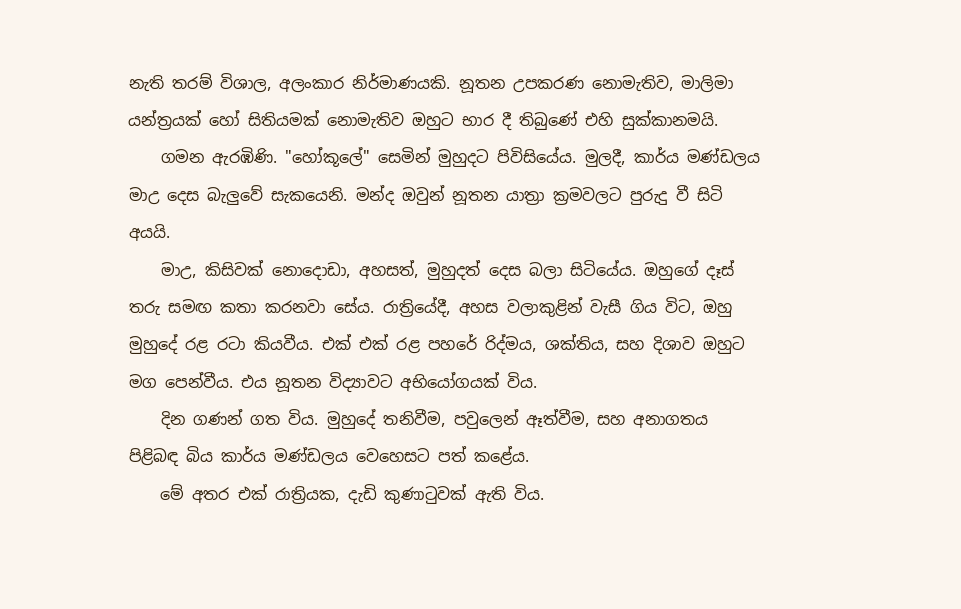නැති තරම් විශාල, අලංකාර නිර්මාණයකි. නූතන උපකරණ නොමැතිව, මාලිමා යන්ත්‍රයක් හෝ සිතියමක් නොමැතිව ඔහුට භාර දී තිබුණේ එහි සුක්කානමයි.
    ගමන ඇරඹිණි. "හෝකූලේ" සෙමින් මුහුදට පිවිසියේය. මුලදී, කාර්ය මණ්ඩලය මාඋ දෙස බැලුවේ සැකයෙනි. මන්ද ඔවුන් නූතන යාත්‍රා ක්‍රමවලට පුරුදු වී සිටි අයයි.
    මාඋ, කිසිවක් නොදොඩා, අහසත්, මුහුදත් දෙස බලා සිටියේය. ඔහුගේ දෑස් තරු සමඟ කතා කරනවා සේය. රාත්‍රියේදී, අහස වලාකුළින් වැසී ගිය විට, ඔහු මුහුදේ රළ රටා කියවීය. එක් එක් රළ පහරේ රිද්මය, ශක්තිය, සහ දිශාව ඔහුට මග පෙන්වීය. එය නූතන විද්‍යාවට අභියෝගයක් විය.
    දින ගණන් ගත විය. මුහුදේ තනිවීම, පවුලෙන් ඈත්වීම, සහ අනාගතය පිළිබඳ බිය කාර්ය මණ්ඩලය වෙහෙසට පත් කළේය.
    මේ අතර එක් රාත්‍රියක, දැඩි කුණාටුවක් ඇති විය.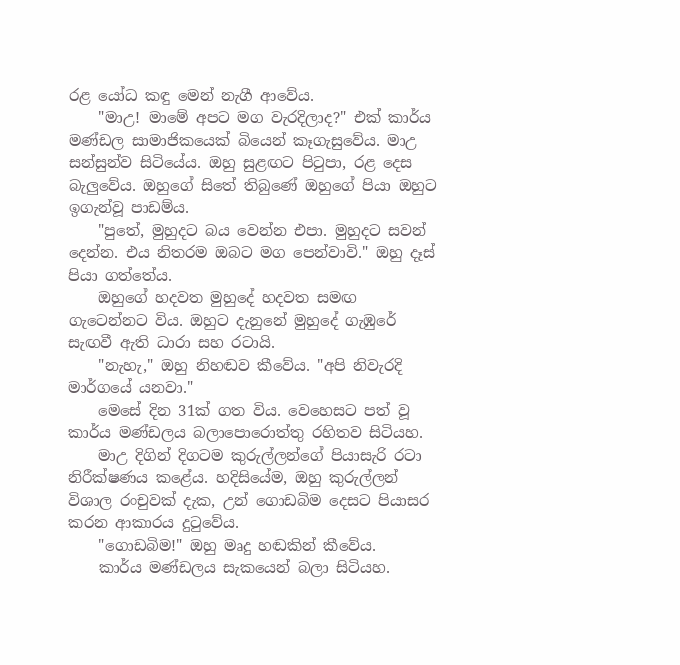රළ යෝධ කඳු මෙන් නැගී ආවේය.
    "මාඋ! මාමේ අපට මග වැරදිලාද?" එක් කාර්ය මණ්ඩල සාමාජිකයෙක් බියෙන් කෑගැසුවේය. මාඋ සන්සුන්ව සිටියේය. ඔහු සුළඟට පිටුපා, රළ දෙස බැලුවේය. ඔහුගේ සිතේ තිබුණේ ඔහුගේ පියා ඔහුට ඉගැන්වූ පාඩම්ය.
    "පුතේ, මුහුදට බය වෙන්න එපා. මුහුදට සවන් දෙන්න. එය නිතරම ඔබට මග පෙන්වාවි." ඔහු දෑස් පියා ගත්තේය.
    ඔහුගේ හදවත මුහුදේ හදවත සමඟ ගැටෙන්නට විය. ඔහුට දැනුනේ මුහුදේ ගැඹුරේ සැඟවී ඇති ධාරා සහ රටායි.
    "නැහැ," ඔහු නිහඬව කීවේය. "අපි නිවැරදි මාර්ගයේ යනවා."
    මෙසේ දින 31ක් ගත විය. වෙහෙසට පත් වූ කාර්ය මණ්ඩලය බලාපොරොත්තු රහිතව සිටියහ.
    මාඋ දිගින් දිගටම කුරුල්ලන්ගේ පියාසැරි රටා නිරීක්ෂණය කළේය. හදිසියේම, ඔහු කුරුල්ලන් විශාල රංචුවක් දැක, උන් ගොඩබිම දෙසට පියාසර කරන ආකාරය දුටුවේය.
    "ගොඩබිම!" ඔහු මෘදු හඬකින් කීවේය.
    කාර්ය මණ්ඩලය සැකයෙන් බලා සිටියහ.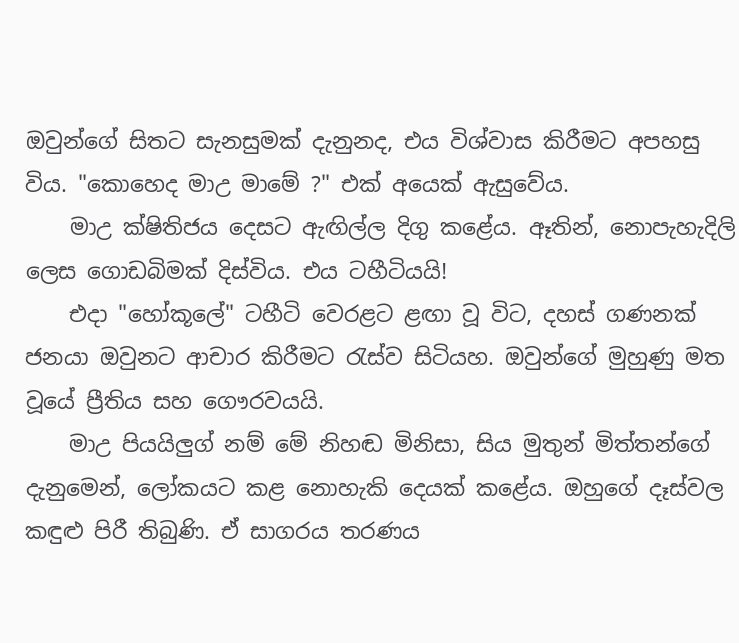ඔවුන්ගේ සිතට සැනසුමක් දැනුනද, එය විශ්වාස කිරීමට අපහසු විය. "කොහෙද මාඋ මාමේ ?" එක් අයෙක් ඇසුවේය.
    මාඋ ක්ෂිතිජය දෙසට ඇඟිල්ල දිගු කළේය. ඈතින්, නොපැහැදිලි ලෙස ගොඩබිමක් දිස්විය. එය ටහීටියයි!
    එදා "හෝකූලේ" ටහීටි වෙරළට ළඟා වූ විට, දහස් ගණනක් ජනයා ඔවුනට ආචාර කිරීමට රැස්ව සිටියහ. ඔවුන්ගේ මුහුණු මත වූයේ ප්‍රීතිය සහ ගෞරවයයි.
    මාඋ පියයිලුග් නම් මේ නිහඬ මිනිසා, සිය මුතුන් මිත්තන්ගේ දැනුමෙන්, ලෝකයට කළ නොහැකි දෙයක් කළේය. ඔහුගේ දෑස්වල කඳුළු පිරී තිබුණි. ඒ සාගරය තරණය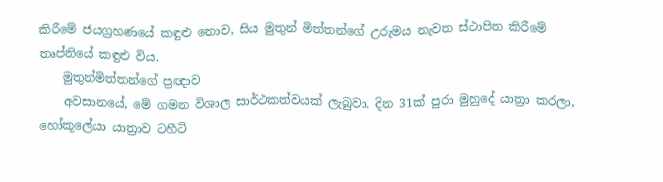කිරීමේ ජයග්‍රහණයේ කඳුළු නොව, සිය මුතුන් මිත්තන්ගේ උරුමය නැවත ස්ථාපිත කිරීමේ තෘප්තියේ කඳුළු විය.
    මුතුන්මිත්තන්ගේ ප්‍රඥාව
    අවසානයේ, මේ ගමන විශාල සාර්ථකත්වයක් ලැබුවා. දින 31ක් පුරා මුහුදේ යාත්‍රා කරලා, හෝකූලේයා යාත්‍රාව ටහීටි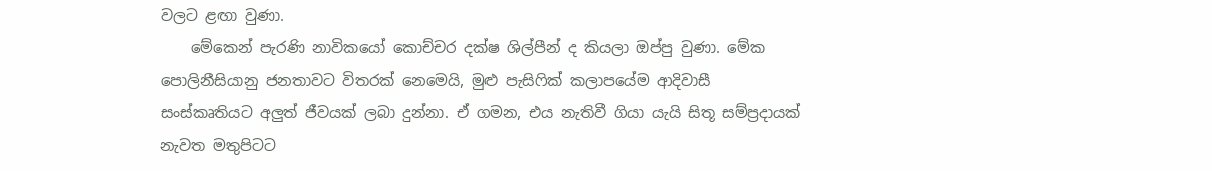වලට ළඟා වුණා.
    මේකෙන් පැරණි නාවිකයෝ කොච්චර දක්ෂ ශිල්පීන් ද කියලා ඔප්පු වුණා. මේක පොලිනීසියානු ජනතාවට විතරක් නෙමෙයි, මුළු පැසිෆික් කලාපයේම ආදිවාසී සංස්කෘතියට අලුත් ජීවයක් ලබා දුන්නා. ඒ ගමන, එය නැතිවී ගියා යැයි සිතූ සම්ප්‍රදායක් නැවත මතුපිටට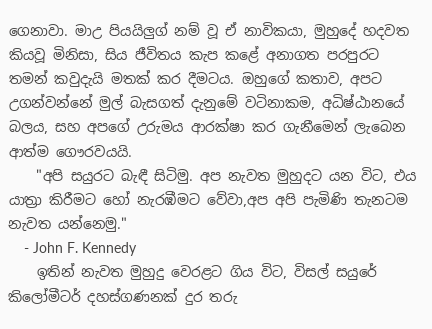ගෙනාවා. මාඋ පියයිලුග් නම් වූ ඒ නාවිකයා, මුහුදේ හදවත කියවූ මිනිසා, සිය ජීවිතය කැප කළේ අනාගත පරපුරට තමන් කවුදැයි මතක් කර දීමටය. ඔහුගේ කතාව, අපට උගන්වන්නේ මුල් බැසගත් දැනුමේ වටිනාකම, අධිෂ්ඨානයේ බලය, සහ අපගේ උරුමය ආරක්ෂා කර ගැනීමෙන් ලැබෙන ආත්ම ගෞරවයයි.
    "අපි සයුරට බැඳී සිටිමු. අප නැවත මුහුදට යන විට, එය යාත්‍රා කිරීමට හෝ නැරඹීමට වේවා,අප අපි පැමිණි තැනටම නැවත යන්නෙමු."
    - John F. Kennedy
    ඉතින් නැවත මුහුදු වෙරළට ගිය විට, විසල් සයුරේ කිලෝමීටර් දහස්ගණනක් දුර තරු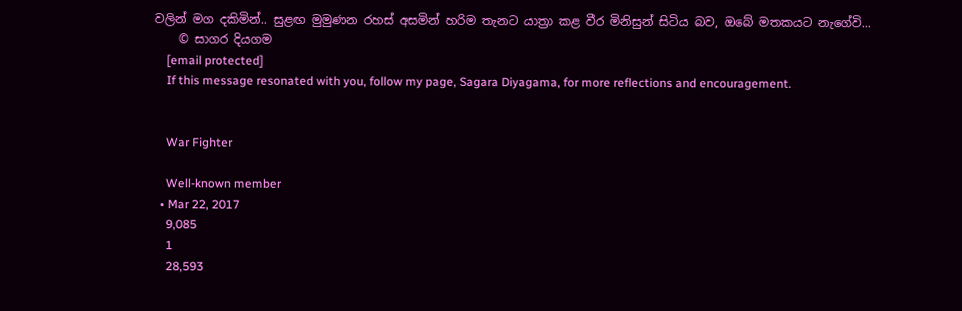වලින් මග දකිමින්.. සුළඟ මුමුණන රහස් අසමින් හරිම තැනට යාත්‍රා කළ වීර මිනිසුන් සිටිය බව, ඔබේ මතකයට නැගේවි...
    © සාගර දියගම
    [email protected]
    If this message resonated with you, follow my page, Sagara Diyagama, for more reflections and encouragement.


    War Fighter

    Well-known member
  • Mar 22, 2017
    9,085
    1
    28,593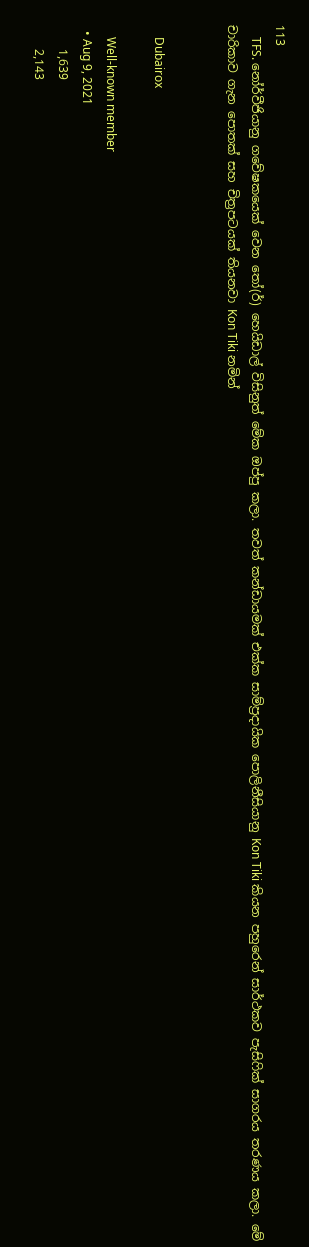113
    TFS. නෝර්වීජියානු ගවේෂකයෙක් වෙන තෝ(ර්) හෙයිඩාල් විසිනුත් මේක ඔප්පු කලා. තවත් කන්ඩායමක් එක්ක සාම්ප්‍රදායික පොලිනීසියානු Kon Tiki කියන පහුරෙන් සාර්ථකව පැසිෆික් සාගරය තරණය කලා. මේ චාරිකාව ගැන පොතක් සහ චිත්‍රපටයක් තියනවා Kon Tiki නමින්


    Dubairox

    Well-known member
  • Aug 9, 2021
    1,639
    2,143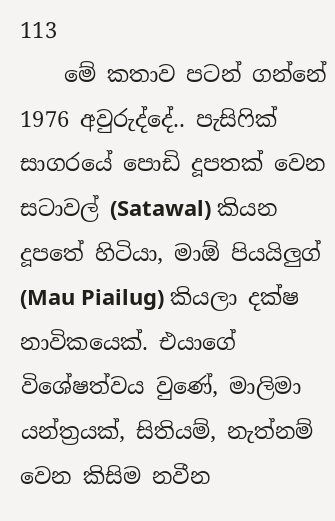113
    මේ කතාව පටන් ගන්නේ 1976 අවුරුද්දේ.. පැසිෆික් සාගරයේ පොඩි දූපතක් වෙන සටාවල් (Satawal) කියන දූපතේ හිටියා, මාඕ පියයිලුග් (Mau Piailug) කියලා දක්ෂ නාවිකයෙක්. එයාගේ විශේෂත්වය වුණේ, මාලිමා යන්ත්‍රයක්, සිතියම්, නැත්නම් වෙන කිසිම නවීන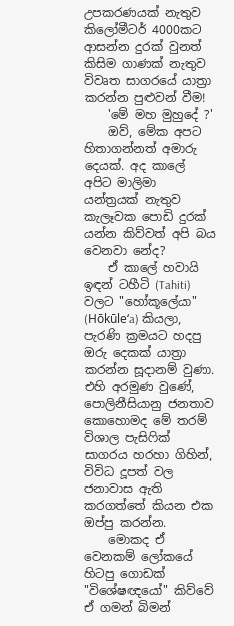උපකරණයක් නැතුව කිලෝමීටර් 4000කට ආසන්න දුරක් වුනත් කිසිම ගාණක් නැතුව විවෘත සාගරයේ යාත්‍රා කරන්න පුළුවන් වීම!
    'මේ මහ මුහුදේ ?'
    ඔව්, මේක අපට හිතාගන්නත් අමාරු දෙයක්. අද කාලේ අපිට මාලිමා යන්ත්‍රයක් නැතුව කැලෑවක පොඩි දුරක් යන්න කිව්වත් අපි බය වෙනවා නේද?
    ඒ කාලේ හවායි ඉඳන් ටහීටි (Tahiti) වලට "හෝකූලේයා" (Hōkūleʻa) කියලා, පැරණි ක්‍රමයට හදපු ඔරු දෙකක් යාත්‍රා කරන්න සූදානම් වුණා. එහි අරමුණ වුණේ, පොලිනීසියානු ජනතාව කොහොමද මේ තරම් විශාල පැසිෆික් සාගරය හරහා ගිහින්, විවිධ දූපත් වල ජනාවාස ඇති කරගත්තේ කියන එක ඔප්පු කරන්න.
    මොකද ඒ වෙනකම් ලෝකයේ හිටපු ගොඩක් "විශේෂඥයෝ" කිව්වේ ඒ ගමන් බිමන්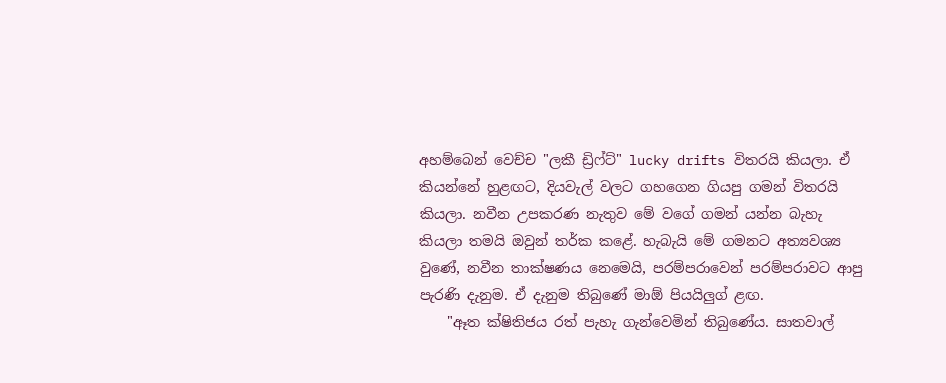අහම්බෙන් වෙච්ච "ලකී ඩ්‍රිෆ්ට්" lucky drifts විතරයි කියලා. ඒ කියන්නේ හුළඟට, දියවැල් වලට ගහගෙන ගියපු ගමන් විතරයි කියලා. නවීන උපකරණ නැතුව මේ වගේ ගමන් යන්න බැහැ කියලා තමයි ඔවුන් තර්ක කළේ. හැබැයි මේ ගමනට අත්‍යවශ්‍ය වුණේ, නවීන තාක්ෂණය නෙමෙයි, පරම්පරාවෙන් පරම්පරාවට ආපු පැරණි දැනුම. ඒ දැනුම තිබුණේ මාඕ පියයිලුග් ළඟ.
    "ඈත ක්ෂිතිජය රත් පැහැ ගැන්වෙමින් තිබුණේය. සාතවාල්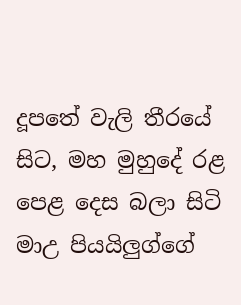දූපතේ වැලි තීරයේ සිට, මහ මුහුදේ රළ පෙළ දෙස බලා සිටි මාඋ පියයිලුග්ගේ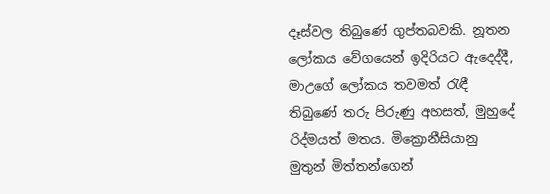දෑස්වල තිබුණේ ගුප්තබවකි. නූතන ලෝකය වේගයෙන් ඉදිරියට ඇදෙද්දී, මාඋගේ ලෝකය තවමත් රැඳී තිබුණේ තරු පිරුණු අහසත්, මුහුදේ රිද්මයත් මතය. මික්‍රොනීසියානු මුතුන් මිත්තන්ගෙන්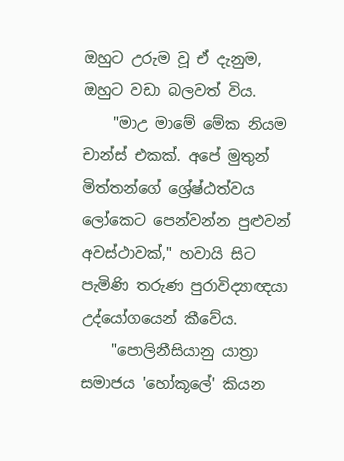ඔහුට උරුම වූ ඒ දැනුම, ඔහුට වඩා බලවත් විය.
    "මාඋ මාමේ මේක නියම චාන්ස් එකක්. අපේ මුතුන් මිත්තන්ගේ ශ්‍රේෂ්ඨත්වය ලෝකෙට පෙන්වන්න පුළුවන් අවස්ථාවක්," හවායි සිට පැමිණි තරුණ පුරාවිද්‍යාඥයා උද්යෝගයෙන් කීවේය.
    "පොලිනීසියානු යාත්‍රා සමාජය 'හෝකූලේ' කියන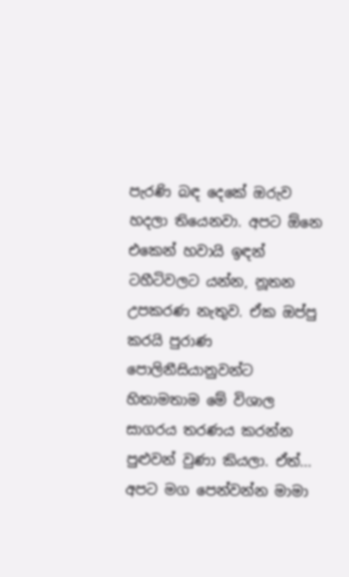පැරණි බඳ දෙකේ ඔරුව හදලා තියෙනවා. අපට ඕනෙ එකෙන් හවායි ඉඳන් ටහීටිවලට යන්න, නූතන උපකරණ නැතුව. ඒක ඔප්පු කරයි පුරාණ පොලිනීසියානුවන්ට හිතාමතාම මේ විශාල සාගරය තරණය කරන්න පුළුවන් වුණා කියලා. ඒත්... අපට මග පෙන්වන්න මාමා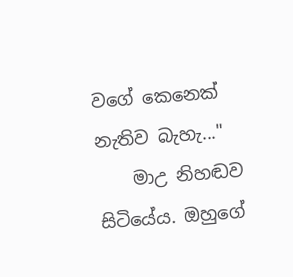වගේ කෙනෙක් නැතිව බැහැ..."
    මාඋ නිහඬව සිටියේය. ඔහුගේ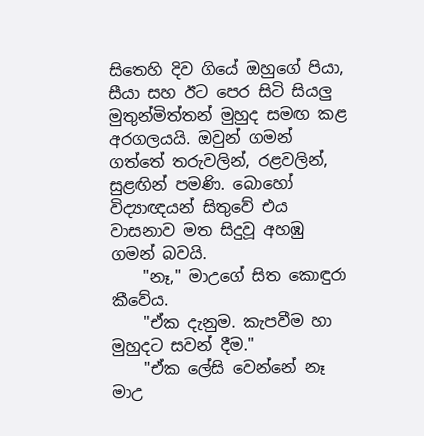සිතෙහි දිව ගියේ ඔහුගේ පියා, සීයා සහ ඊට පෙර සිටි සියලු මුතුන්මිත්තන් මුහුද සමඟ කළ අරගලයයි. ඔවුන් ගමන් ගත්තේ තරුවලින්, රළවලින්, සුළඟින් පමණි. බොහෝ විද්‍යාඥයන් සිතුවේ එය වාසනාව මත සිදුවූ අහඹු ගමන් බවයි.
    "නෑ," මාඋගේ සිත කොඳුරා කීවේය.
    "ඒක දැනුම. කැපවීම හා මුහුදට සවන් දීම."
    "ඒක ලේසි වෙන්නේ නෑ මාඋ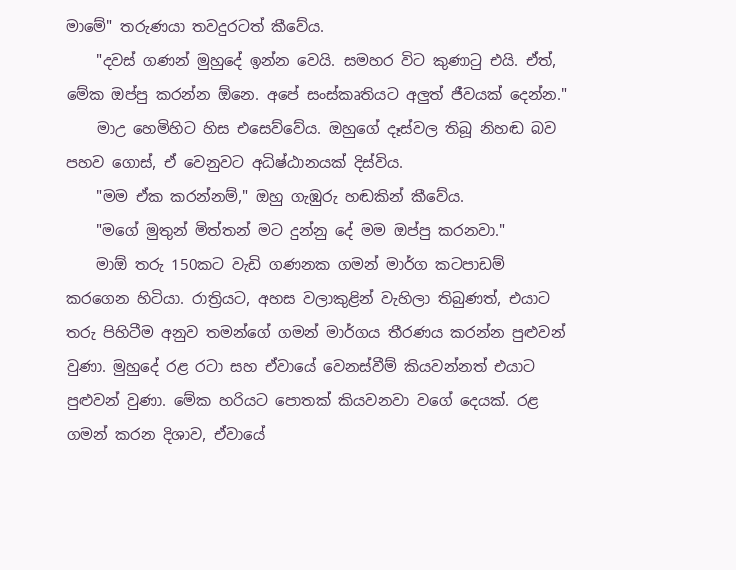මාමේ" තරුණයා තවදුරටත් කීවේය.
    "දවස් ගණන් මුහුදේ ඉන්න වෙයි. සමහර විට කුණාටු එයි. ඒත්, මේක ඔප්පු කරන්න ඕනෙ. අපේ සංස්කෘතියට අලුත් ජීවයක් දෙන්න."
    මාඋ හෙමිහිට හිස එසෙව්වේය. ඔහුගේ දෑස්වල තිබූ නිහඬ බව පහව ගොස්, ඒ වෙනුවට අධිෂ්ඨානයක් දිස්විය.
    "මම ඒක කරන්නම්," ඔහු ගැඹුරු හඬකින් කීවේය.
    "මගේ මුතුන් මිත්තන් මට දුන්නු දේ මම ඔප්පු කරනවා."
    මාඕ තරු 150කට වැඩි ගණනක ගමන් මාර්ග කටපාඩම් කරගෙන හිටියා. රාත්‍රියට, අහස වලාකුළින් වැහිලා තිබුණත්, එයාට තරු පිහිටීම අනුව තමන්ගේ ගමන් මාර්ගය තීරණය කරන්න පුළුවන් වුණා. මුහුදේ රළ රටා සහ ඒවායේ වෙනස්වීම් කියවන්නත් එයාට පුළුවන් වුණා. මේක හරියට පොතක් කියවනවා වගේ දෙයක්. රළ ගමන් කරන දිශාව, ඒවායේ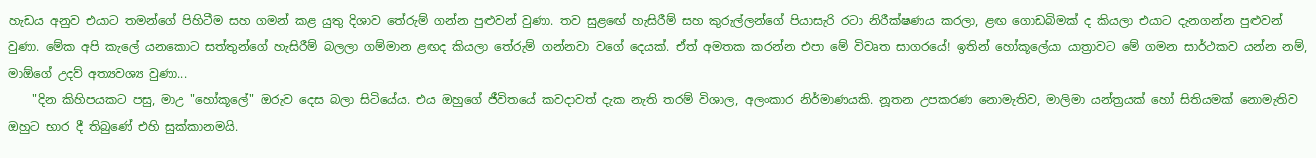හැඩය අනුව එයාට තමන්ගේ පිහිටීම සහ ගමන් කළ යුතු දිශාව තේරුම් ගන්න පුළුවන් වුණා. තව සුළඟේ හැසිරීම් සහ කුරුල්ලන්ගේ පියාසැරි රටා නිරීක්ෂණය කරලා, ළඟ ගොඩබිමක් ද කියලා එයාට දැනගන්න පුළුවන් වුණා. මේක අපි කැලේ යනකොට සත්තුන්ගේ හැසිරීම් බලලා ගම්මාන ළඟද කියලා තේරුම් ගන්නවා වගේ දෙයක්. ඒත් අමතක කරන්න එපා මේ විවෘත සාගරයේ! ඉතින් හෝකූලේයා යාත්‍රාවට මේ ගමන සාර්ථකව යන්න නම්, මාඕගේ උදව් අත්‍යවශ්‍ය වුණා...
    "දින කිහිපයකට පසු, මාඋ "හෝකූලේ" ඔරුව දෙස බලා සිටියේය. එය ඔහුගේ ජීවිතයේ කවදාවත් දැක නැති තරම් විශාල, අලංකාර නිර්මාණයකි. නූතන උපකරණ නොමැතිව, මාලිමා යන්ත්‍රයක් හෝ සිතියමක් නොමැතිව ඔහුට භාර දී තිබුණේ එහි සුක්කානමයි.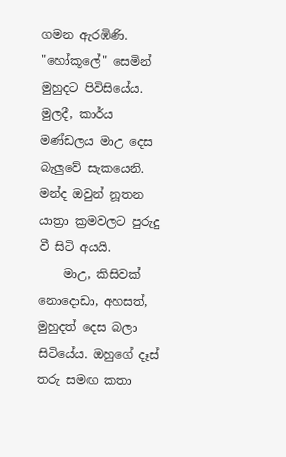ගමන ඇරඹිණි. "හෝකූලේ" සෙමින් මුහුදට පිවිසියේය. මුලදී, කාර්ය මණ්ඩලය මාඋ දෙස බැලුවේ සැකයෙනි. මන්ද ඔවුන් නූතන යාත්‍රා ක්‍රමවලට පුරුදු වී සිටි අයයි.
    මාඋ, කිසිවක් නොදොඩා, අහසත්, මුහුදත් දෙස බලා සිටියේය. ඔහුගේ දෑස් තරු සමඟ කතා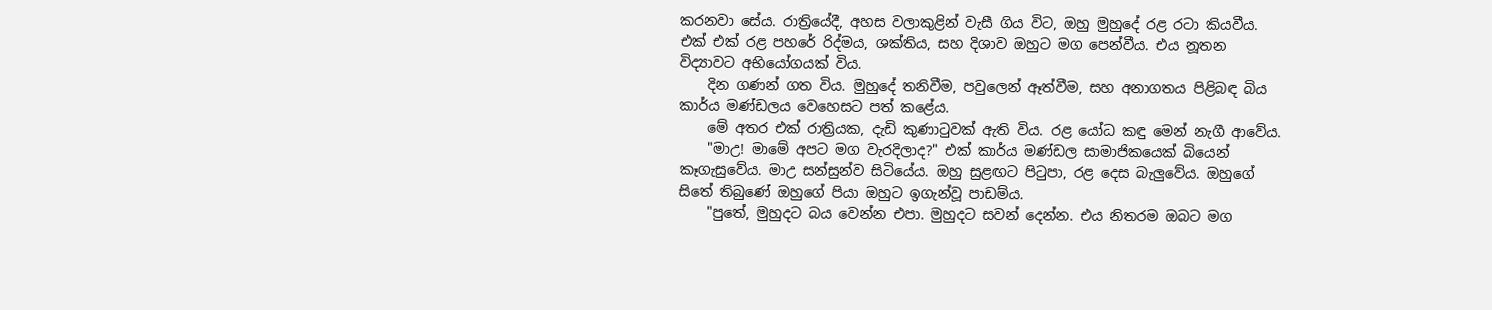කරනවා සේය. රාත්‍රියේදී, අහස වලාකුළින් වැසී ගිය විට, ඔහු මුහුදේ රළ රටා කියවීය. එක් එක් රළ පහරේ රිද්මය, ශක්තිය, සහ දිශාව ඔහුට මග පෙන්වීය. එය නූතන විද්‍යාවට අභියෝගයක් විය.
    දින ගණන් ගත විය. මුහුදේ තනිවීම, පවුලෙන් ඈත්වීම, සහ අනාගතය පිළිබඳ බිය කාර්ය මණ්ඩලය වෙහෙසට පත් කළේය.
    මේ අතර එක් රාත්‍රියක, දැඩි කුණාටුවක් ඇති විය. රළ යෝධ කඳු මෙන් නැගී ආවේය.
    "මාඋ! මාමේ අපට මග වැරදිලාද?" එක් කාර්ය මණ්ඩල සාමාජිකයෙක් බියෙන් කෑගැසුවේය. මාඋ සන්සුන්ව සිටියේය. ඔහු සුළඟට පිටුපා, රළ දෙස බැලුවේය. ඔහුගේ සිතේ තිබුණේ ඔහුගේ පියා ඔහුට ඉගැන්වූ පාඩම්ය.
    "පුතේ, මුහුදට බය වෙන්න එපා. මුහුදට සවන් දෙන්න. එය නිතරම ඔබට මග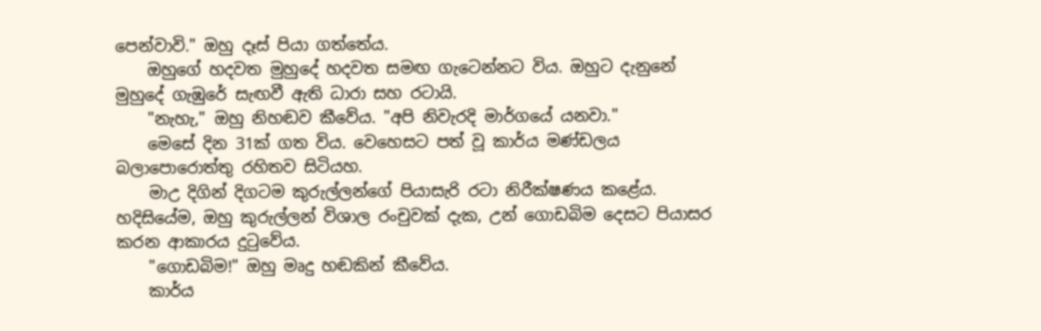පෙන්වාවි." ඔහු දෑස් පියා ගත්තේය.
    ඔහුගේ හදවත මුහුදේ හදවත සමඟ ගැටෙන්නට විය. ඔහුට දැනුනේ මුහුදේ ගැඹුරේ සැඟවී ඇති ධාරා සහ රටායි.
    "නැහැ," ඔහු නිහඬව කීවේය. "අපි නිවැරදි මාර්ගයේ යනවා."
    මෙසේ දින 31ක් ගත විය. වෙහෙසට පත් වූ කාර්ය මණ්ඩලය බලාපොරොත්තු රහිතව සිටියහ.
    මාඋ දිගින් දිගටම කුරුල්ලන්ගේ පියාසැරි රටා නිරීක්ෂණය කළේය. හදිසියේම, ඔහු කුරුල්ලන් විශාල රංචුවක් දැක, උන් ගොඩබිම දෙසට පියාසර කරන ආකාරය දුටුවේය.
    "ගොඩබිම!" ඔහු මෘදු හඬකින් කීවේය.
    කාර්ය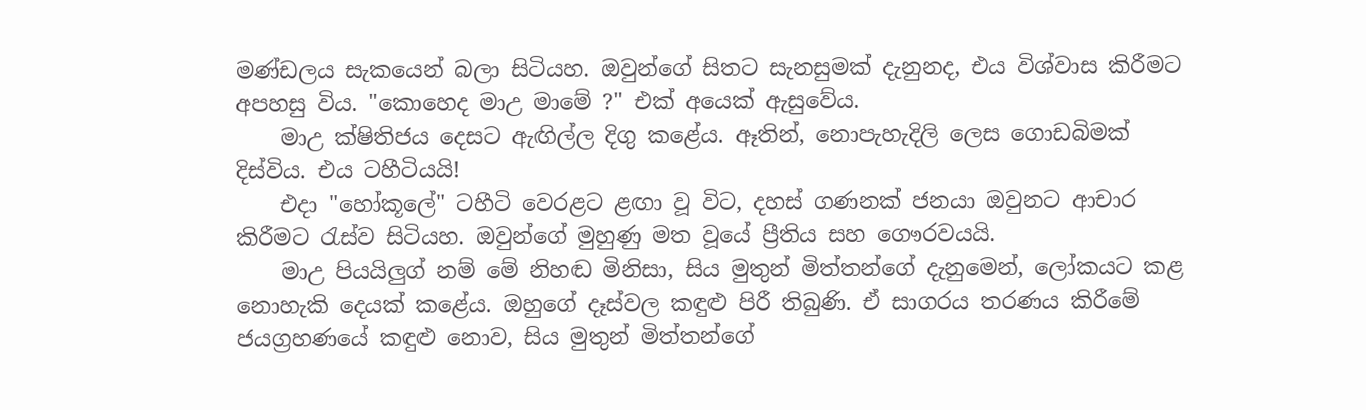මණ්ඩලය සැකයෙන් බලා සිටියහ. ඔවුන්ගේ සිතට සැනසුමක් දැනුනද, එය විශ්වාස කිරීමට අපහසු විය. "කොහෙද මාඋ මාමේ ?" එක් අයෙක් ඇසුවේය.
    මාඋ ක්ෂිතිජය දෙසට ඇඟිල්ල දිගු කළේය. ඈතින්, නොපැහැදිලි ලෙස ගොඩබිමක් දිස්විය. එය ටහීටියයි!
    එදා "හෝකූලේ" ටහීටි වෙරළට ළඟා වූ විට, දහස් ගණනක් ජනයා ඔවුනට ආචාර කිරීමට රැස්ව සිටියහ. ඔවුන්ගේ මුහුණු මත වූයේ ප්‍රීතිය සහ ගෞරවයයි.
    මාඋ පියයිලුග් නම් මේ නිහඬ මිනිසා, සිය මුතුන් මිත්තන්ගේ දැනුමෙන්, ලෝකයට කළ නොහැකි දෙයක් කළේය. ඔහුගේ දෑස්වල කඳුළු පිරී තිබුණි. ඒ සාගරය තරණය කිරීමේ ජයග්‍රහණයේ කඳුළු නොව, සිය මුතුන් මිත්තන්ගේ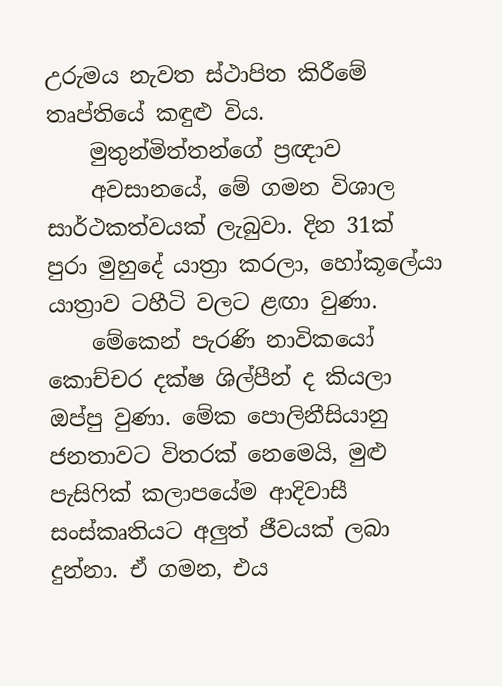උරුමය නැවත ස්ථාපිත කිරීමේ තෘප්තියේ කඳුළු විය.
    මුතුන්මිත්තන්ගේ ප්‍රඥාව
    අවසානයේ, මේ ගමන විශාල සාර්ථකත්වයක් ලැබුවා. දින 31ක් පුරා මුහුදේ යාත්‍රා කරලා, හෝකූලේයා යාත්‍රාව ටහීටි වලට ළඟා වුණා.
    මේකෙන් පැරණි නාවිකයෝ කොච්චර දක්ෂ ශිල්පීන් ද කියලා ඔප්පු වුණා. මේක පොලිනීසියානු ජනතාවට විතරක් නෙමෙයි, මුළු පැසිෆික් කලාපයේම ආදිවාසී සංස්කෘතියට අලුත් ජීවයක් ලබා දුන්නා. ඒ ගමන, එය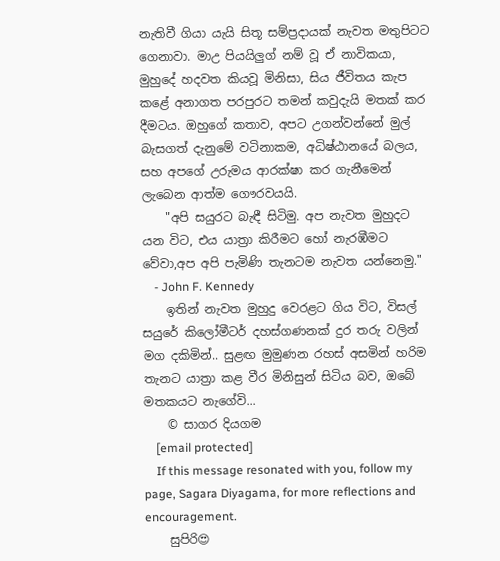නැතිවී ගියා යැයි සිතූ සම්ප්‍රදායක් නැවත මතුපිටට ගෙනාවා. මාඋ පියයිලුග් නම් වූ ඒ නාවිකයා, මුහුදේ හදවත කියවූ මිනිසා, සිය ජීවිතය කැප කළේ අනාගත පරපුරට තමන් කවුදැයි මතක් කර දීමටය. ඔහුගේ කතාව, අපට උගන්වන්නේ මුල් බැසගත් දැනුමේ වටිනාකම, අධිෂ්ඨානයේ බලය, සහ අපගේ උරුමය ආරක්ෂා කර ගැනීමෙන් ලැබෙන ආත්ම ගෞරවයයි.
    "අපි සයුරට බැඳී සිටිමු. අප නැවත මුහුදට යන විට, එය යාත්‍රා කිරීමට හෝ නැරඹීමට වේවා,අප අපි පැමිණි තැනටම නැවත යන්නෙමු."
    - John F. Kennedy
    ඉතින් නැවත මුහුදු වෙරළට ගිය විට, විසල් සයුරේ කිලෝමීටර් දහස්ගණනක් දුර තරු වලින් මග දකිමින්.. සුළඟ මුමුණන රහස් අසමින් හරිම තැනට යාත්‍රා කළ වීර මිනිසුන් සිටිය බව, ඔබේ මතකයට නැගේවි...
    © සාගර දියගම
    [email protected]
    If this message resonated with you, follow my page, Sagara Diyagama, for more reflections and encouragement.
    සුපිරි😍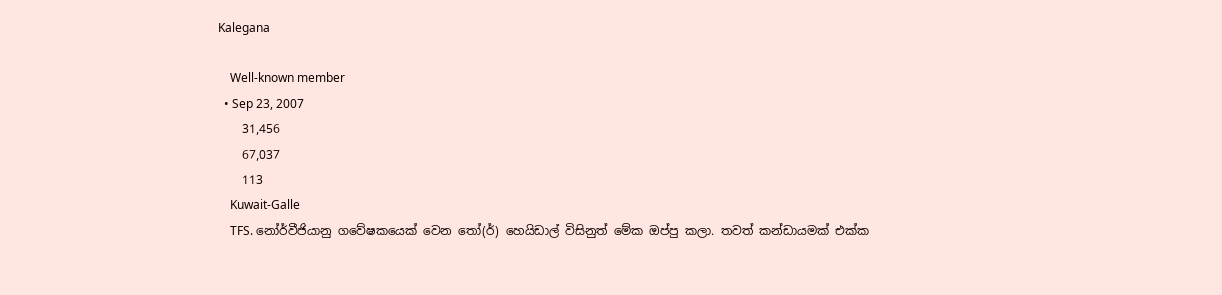Kalegana

    Well-known member
  • Sep 23, 2007
    31,456
    67,037
    113
    Kuwait-Galle
    TFS. නෝර්වීජියානු ගවේෂකයෙක් වෙන තෝ(ර්) හෙයිඩාල් විසිනුත් මේක ඔප්පු කලා. තවත් කන්ඩායමක් එක්ක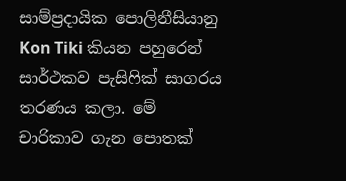සාම්ප්‍රදායික පොලිනීසියානු Kon Tiki කියන පහුරෙන් සාර්ථකව පැසිෆික් සාගරය තරණය කලා. මේ චාරිකාව ගැන පොතක්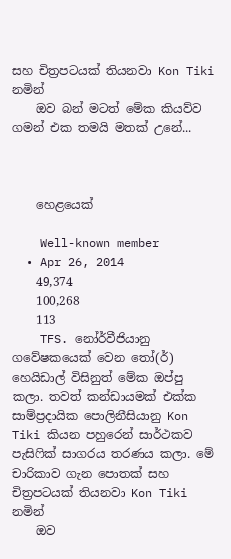සහ චිත්‍රපටයක් තියනවා Kon Tiki නමින්
    ඔව බන් මටත් මේක කියව්ව ගමන් එක තමයි මතක් උනේ...



    හෙළයෙක්

    Well-known member
  • Apr 26, 2014
    49,374
    100,268
    113
    TFS. නෝර්වීජියානු ගවේෂකයෙක් වෙන තෝ(ර්) හෙයිඩාල් විසිනුත් මේක ඔප්පු කලා. තවත් කන්ඩායමක් එක්ක සාම්ප්‍රදායික පොලිනීසියානු Kon Tiki කියන පහුරෙන් සාර්ථකව පැසිෆික් සාගරය තරණය කලා. මේ චාරිකාව ගැන පොතක් සහ චිත්‍රපටයක් තියනවා Kon Tiki නමින්
    ඔව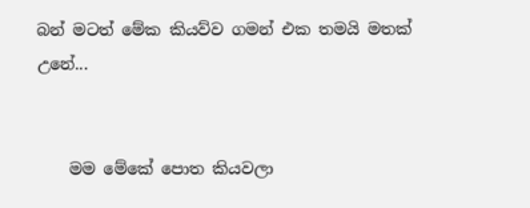බන් මටත් මේක කියව්ව ගමන් එක තමයි මතක් උනේ...


    මම මේකේ පොත කියවලා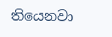තියෙනවා